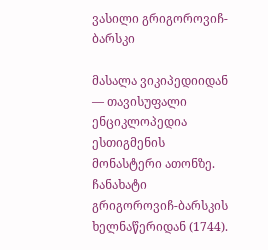ვასილი გრიგოროვიჩ-ბარსკი

მასალა ვიკიპედიიდან — თავისუფალი ენციკლოპედია
ესთიგმენის მონასტერი ათონზე. ჩანახატი გრიგოროვიჩ-ბარსკის ხელნაწერიდან (1744).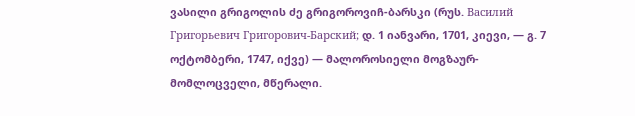ვასილი გრიგოლის ძე გრიგოროვიჩ-ბარსკი (რუს. Василий Григорьевич Григорович-Барский; დ. 1 იანვარი, 1701, კიევი, — გ. 7 ოქტომბერი, 1747, იქვე) — მალოროსიელი მოგზაურ-მომლოცველი, მწერალი.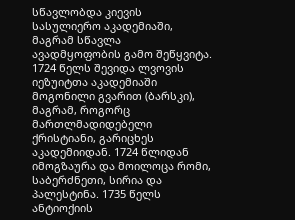სწავლობდა კიევის სასულიერო აკადემიაში, მაგრამ სწავლა ავადმყოფობის გამო შეწყვიტა. 1724 წელს შევიდა ლვოვის იეზუიტთა აკადემიაში მოგონილი გვარით (ბარსკი), მაგრამ, როგორც მართლმადიდებელი ქრისტიანი, გარიცხეს აკადემიიდან. 1724 წლიდან იმოგზაურა და მოილოცა რომი, საბერძნეთი, სირია და პალესტინა. 1735 წელს ანტიოქიის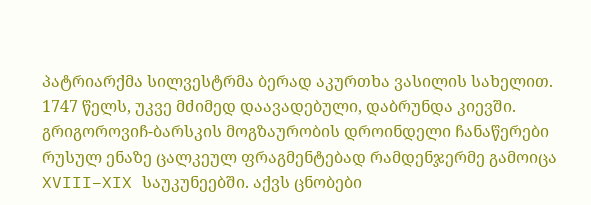პატრიარქმა სილვესტრმა ბერად აკურთხა ვასილის სახელით. 1747 წელს, უკვე მძიმედ დაავადებული, დაბრუნდა კიევში. გრიგოროვიჩ-ბარსკის მოგზაურობის დროინდელი ჩანაწერები რუსულ ენაზე ცალკეულ ფრაგმენტებად რამდენჯერმე გამოიცა XVIII–XIX საუკუნეებში. აქვს ცნობები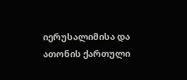იერუსალიმისა და ათონის ქართული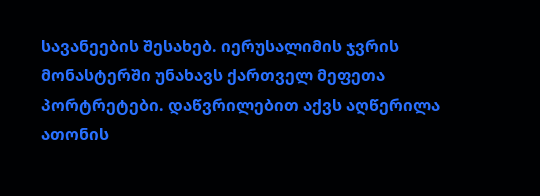სავანეების შესახებ. იერუსალიმის ჯვრის მონასტერში უნახავს ქართველ მეფეთა პორტრეტები. დაწვრილებით აქვს აღწერილა ათონის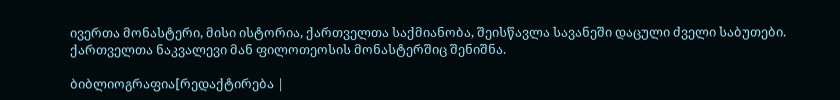ივერთა მონასტერი, მისი ისტორია, ქართველთა საქმიანობა, შეისწავლა სავანეში დაცული ძველი საბუთები. ქართველთა ნაკვალევი მან ფილოთეოსის მონასტერშიც შენიშნა.

ბიბლიოგრაფია[რედაქტირება |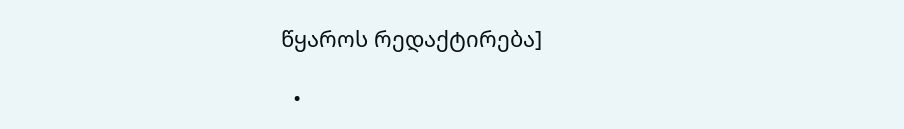წყაროს რედაქტირება]

  •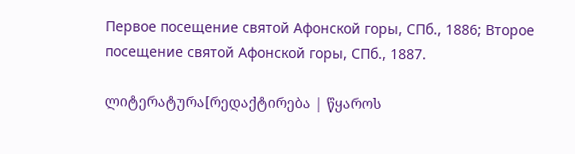Первое посещение святой Афонской горы, СПб., 1886; Второе посещение святой Афонской горы, СПб., 1887.

ლიტერატურა[რედაქტირება | წყაროს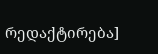რედაქტირება]